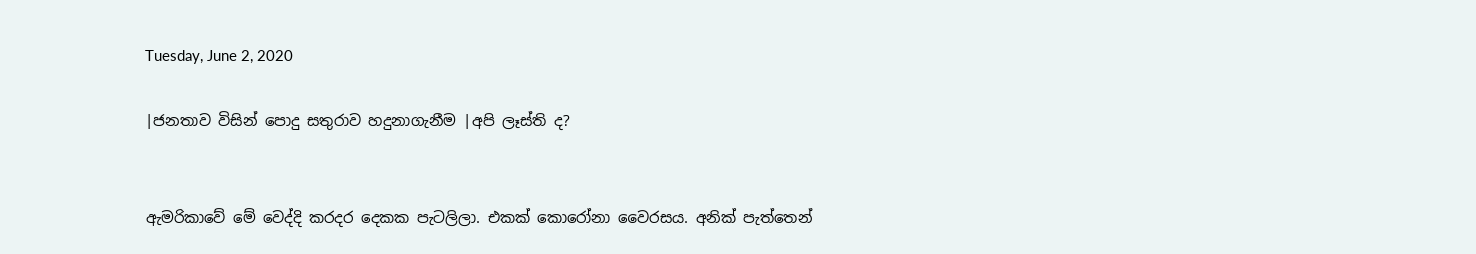Tuesday, June 2, 2020

|ජනතාව විසින් පොදු සතුරාව හදුනාගැනීම |අපි ලෑස්ති ද?


ඇමරිකාවේ මේ වෙද්දි කරදර දෙකක පැටලිලා. එකක් කොරෝනා වෛරසය. අනික් පැත්තෙන්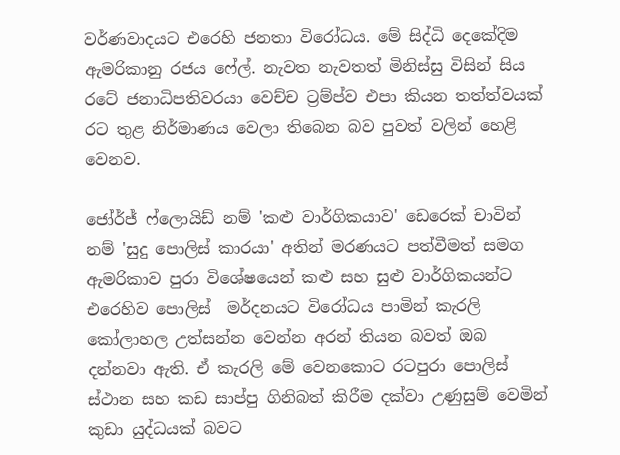වර්ණවාදයට එරෙහි ජනතා විරෝධය. මේ සිද්ධි දෙකේදිම ඇමරිකානු රජය ෆේල්. නැවත නැවතත් මිනිස්සු විසින් සිය රටේ ජනාධිපතිවරයා වෙච්ච ට්‍රම්ප්ව එපා කියන තත්ත්වයක් රට තුළ නිර්මාණය වෙලා තිබෙන බව පුවත් වලින් හෙළි වෙනව.

ජෝර්ජ් ෆ්ලොයිඩ් නම් 'කළු වාර්ගිකයාව' ඩෙරෙක් චාවින් නම් 'සුදු පොලිස් කාරයා' අතින් මරණයට පත්වීමත් සමග ඇමරිකාව පුරා විශේෂයෙන් කළු සහ සුළු වාර්ගිකයන්ට එරෙහිව පොලිස්  මර්දනයට විරෝධය පාමින් කැරලි කෝලාහල උත්සන්න වෙන්න අරන් තියන බවත් ඔබ දන්නවා ඇති. ඒ කැරලි මේ වෙනකොට රටපුරා පොලිස් ස්ථාන සහ කඩ සාප්පු ගිනිබත් කිරීම දක්වා උණුසුම් වෙමින් කුඩා යුද්ධයක් බවට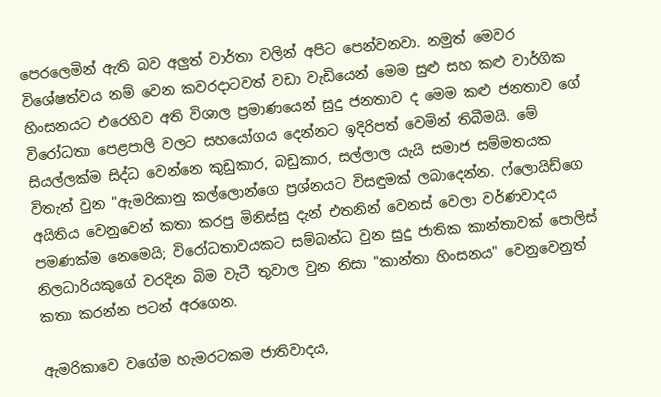පෙරලෙමින් ඇති බව අලුත් වාර්තා වලින් අපිට පෙන්වනවා. නමුත් මෙවර විශේෂත්වය නම් වෙන කවරදාටවත් වඩා වැඩියෙන් මෙම සුළු සහ කළු වාර්ගික හිංසනයට එරෙහිව අති විශාල ප්‍රමාණයෙන් සුදු ජනතාව ද මෙම කළු ජනතාව ගේ විරෝධතා පෙළපාලි වලට සහයෝගය දෙන්නට ඉදිරිපත් වෙමින් තිබීමයි. මේ සියල්ලක්ම සිද්ධ වෙන්නෙ කුඩුකාර, බඩුකාර, සල්ලාල යැයි සමාජ සම්මතයක විතැන් වුන "ඇමරිකානු කල්ලොන්ගෙ ප්‍රශ්නයට විසඳුමක් ලබාදෙන්න. ෆ්ලොයිඩ්ගෙ අයිතිය වෙනුවෙන් කතා කරපු මිනිස්සු දැන් එතනින් වෙනස් වෙලා වර්ණවාදය පමණක්ම නෙමෙයි; විරෝධතාවයකට සම්බන්ධ වුන සුදු ජාතික කාන්තාවක් පොලිස් නිලධාරියකුගේ වරදින බිම වැටී තුවාල වුන නිසා "කාන්තා හිංසනය" වෙනුවෙනුත් කතා කරන්න පටන් අරගෙන.

ඇමරිකාවෙ වගේම හැමරටකම ජාතිවාදය,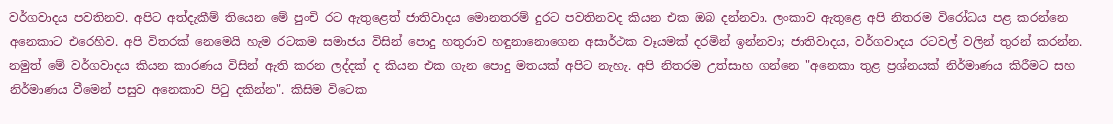වර්ගවාදය පවතිනව. අපිට අත්දැකීම් තියෙන මේ පුංචි රට ඇතුළෙත් ජාතිවාදය මොනතරම් දුරට පවතිනවද කියන එක ඔබ දන්නවා. ලංකාව ඇතුළෙ අපි නිතරම විරෝධය පළ කරන්නෙ අනෙකාට එරෙහිව. අපි විතරක් නෙමෙයි හැම රටකම සමාජය විසින් පොදු හතුරාව හඳුනානොගෙන අසාර්ථක වෑයමක් දරමින් ඉන්නවා; ජාතිවාදය, වර්ගවාදය රටවල් වලින් තුරන් කරන්න. නමුත් මේ වර්ගවාදය කියන කාරණය විසින් ඇති කරන ලද්දක් ද කියන එක ගැන පොදු මතයක් අපිට නැහැ. අපි නිතරම උත්සාහ ගන්නෙ "අනෙකා තුළ ප්‍රශ්නයක් නිර්මාණය කිරීමට සහ නිර්මාණය වීමෙන් පසුව අනෙකාව පිටු දකින්න". කිසිම විටෙක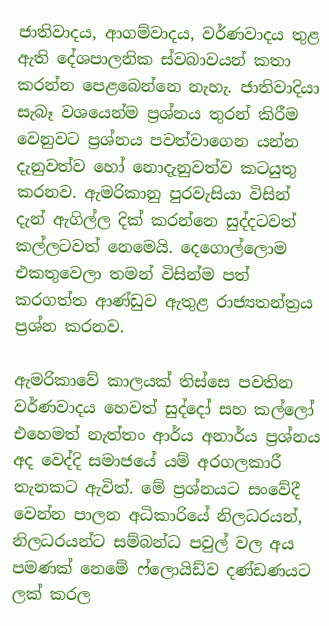ජාතිවාදය, ආගම්වාදය, වර්ණවාදය තුළ ඇති දේශපාලනික ස්වබාවයන් කතා කරන්න පෙළබෙන්නෙ නැහැ. ජාතිවාදියා සැබෑ වශයෙන්ම ප්‍රශ්නය තුරන් කිරීම වෙනුවට ප්‍රශ්නය පවත්වාගෙන යන්න දැනුවත්ව හෝ නොදැනුවත්ව කටයුතු කරනව. ඇමරිකානු පුරවැසියා විසින් දැන් ඇගිල්ල දික් කරන්නෙ සුද්දටවත් කල්ලටවත් නෙමෙයි. දෙගොල්ලොම එකතුවෙලා තමන් විසින්ම පත් කරගත්ත ආණ්ඩුව ඇතුළ රාජ්‍යතන්ත්‍රය ප්‍රශ්න කරනව.

ඇමරිකාවේ කාලයක් තිස්සෙ පවතින වර්ණවාදය හෙවත් සුද්දෝ සහ කල්ලෝ එහෙමත් නැත්තං ආර්ය අනාර්ය ප්‍රශ්නය අද වෙද්දි සමාජයේ යම් අරගලකාරී තැනකට ඇවිත්. මේ ප්‍රශ්නයට සංවේදී වෙන්න පාලන අධිකාරියේ නිලධරයන්, නිලධරයන්ට සම්බන්ධ පවුල් වල අය පමණක් නෙමේ ෆ්ලොයිඩ්ව දණ්ඩණයට ලක් කරල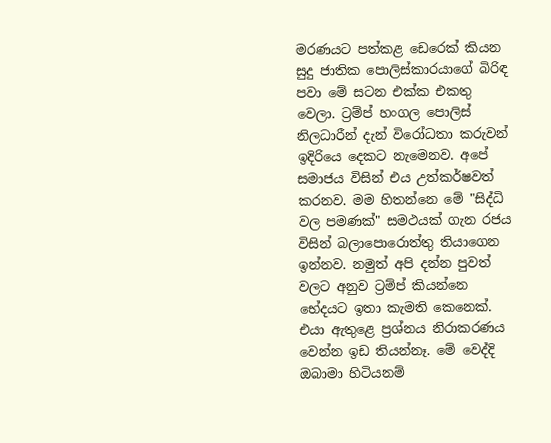මරණයට පත්කළ ඩෙරෙක් කියන සුදු ජාතික පොලිස්කාරයාගේ බිරිඳ පවා මේ සටන එක්ක එකතු වෙලා. ට්‍රම්ප් හංගල පොලිස් නිලධාරීන් දැන් විරෝධතා කරුවන් ඉදිරියෙ දෙකට නැමෙනව. අපේ සමාජය විසින් එය උත්කර්ෂවත් කරනව. මම හිතන්නෙ මේ "සිද්ධි වල පමණක්" සමථයක් ගැන රජය විසින් බලාපොරොත්තු තියාගෙන ඉන්නව. නමුත් අපි දන්න පුවත් වලට අනුව ට්‍රම්ප් කියන්නෙ භේදයට ඉතා කැමති කෙනෙක්. එයා ඇතුළෙ ප්‍රශ්නය නිරාකරණය වෙන්න ඉඩ තියන්නෑ. මේ වෙද්දි ඔබාමා හිටියනම්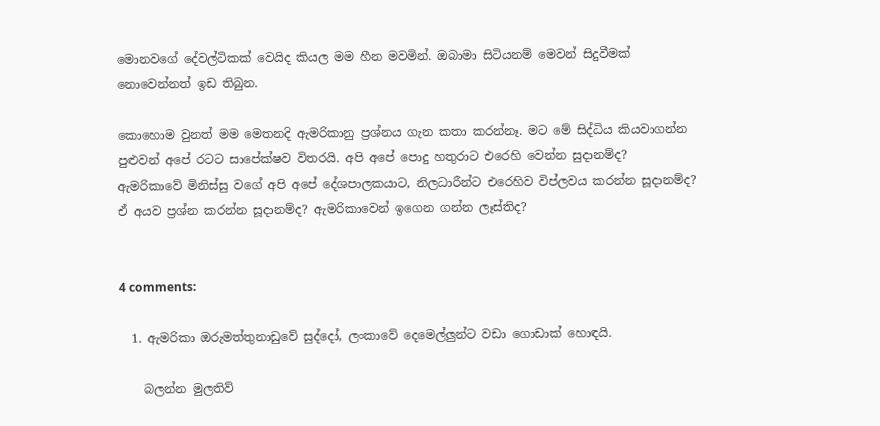මොනවගේ දේවල්ටිකක් වෙයිද කියල මම හීන මවමින්. ඔබාමා සිටියනම් මෙවන් සිදුවීමක් නොවෙන්නත් ඉඩ තිබුන‍‍.

කොහොම වුනත් මම මෙතනදි ඇමරිකානු ප්‍රශ්නය ගැන කතා කරන්නෑ. මට මේ සිද්ධිය කියවාගන්න පුළුවන් අපේ රටට සාපේක්ෂව විතරයි. අපි අපේ පොදු හතුරාට එරෙහි වෙන්න සුදානම්ද?
ඇමරිකාවේ මිනිස්සු වගේ අපි අපේ දේශපාලකයාට, නිලධාරීන්ට එරෙහිව විප්ලවය කරන්න සූදානම්ද? ඒ අයව ප්‍රශ්න කරන්න සූදානම්ද? ඇමරිකාවෙන් ඉගෙන ගන්න ලෑස්තිද?


4 comments:

  1. ඇමරිකා ඔරුමත්තුනාඩුවේ සුද්දෝ, ලංකාවේ දෙමෙල්ලුන්ට වඩා ගොඩාක් හොඳයි.

    බලන්න මුලතිව්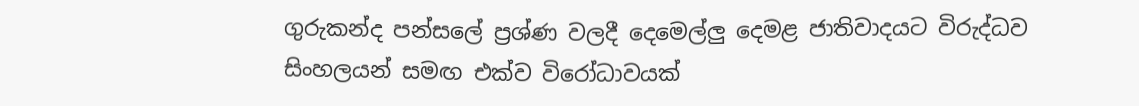ගුරුකන්ද පන්සලේ ප්‍රශ්ණ වලදී දෙමෙල්ලු දෙමළ ජාතිවාදයට විරුද්ධව සිංහලයන් සමඟ එක්ව විරෝධාවයක්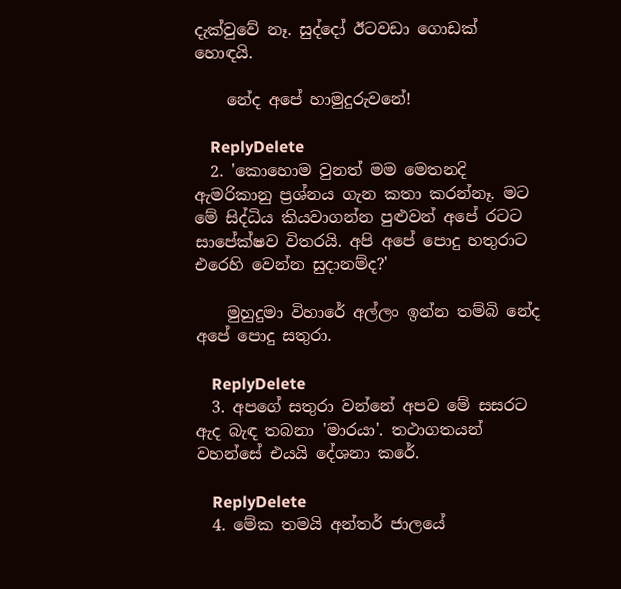දැක්වුවේ නෑ. සුද්දෝ ඊටවඩා ගොඩක් හොඳයි.

    නේද අපේ හාමුදුරුවනේ!

    ReplyDelete
  2. 'කොහොම වුනත් මම මෙතනදි ඇමරිකානු ප්‍රශ්නය ගැන කතා කරන්නෑ. මට මේ සිද්ධිය කියවාගන්න පුළුවන් අපේ රටට සාපේක්ෂව විතරයි. අපි අපේ පොදු හතුරාට එරෙහි වෙන්න සුදානම්ද?'

    මුහුදුමා විහාරේ අල්ලං ඉන්න තම්බි නේද අපේ පොදු සතුරා.

    ReplyDelete
  3. අපගේ සතුරා වන්නේ අපව මේ සසරට ඇද බැඳ තබනා 'මාරයා'. තථාගතයන් වහන්සේ එයයි දේශනා කරේ.

    ReplyDelete
  4. මේක තමයි අන්තර් ජාලයේ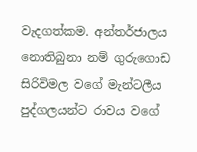වැදගත්කම. අන්තර්ජාලය නොතිබුනා නම් ගුරුගොඩ සිරිවිමල වගේ මැන්ටලීය පුද්ගලයන්ට රාවය වගේ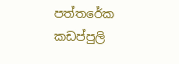පත්තරේක කඩප්පුලි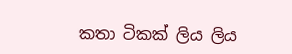කතා ටිකක් ලිය ලිය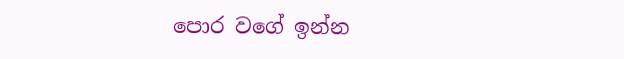පොර වගේ ඉන්න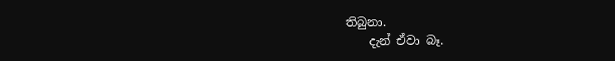තිබුනා.
    දැන් ඒවා බෑ.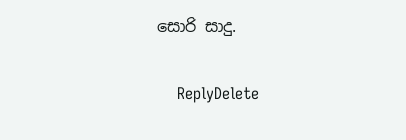සොරි සාදු.

    ReplyDelete